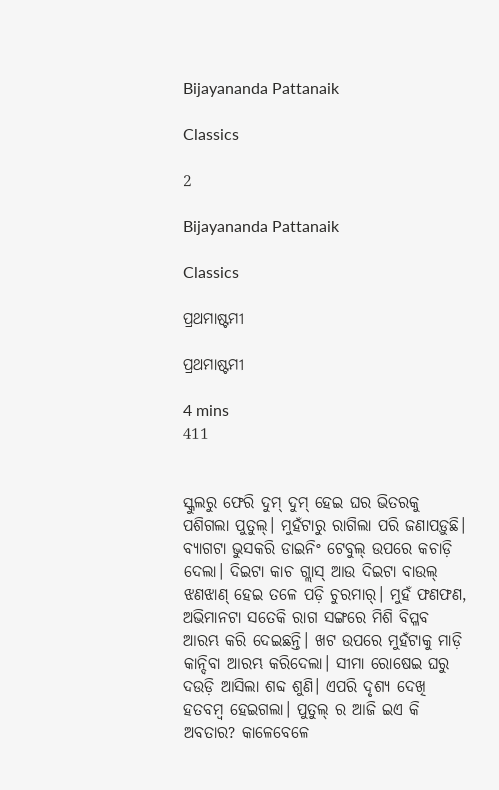Bijayananda Pattanaik

Classics

2

Bijayananda Pattanaik

Classics

ପ୍ରଥମାଷ୍ଟମୀ

ପ୍ରଥମାଷ୍ଟମୀ

4 mins
411


ସ୍କୁଲରୁ ଫେରି ଦୁମ୍ ଦୁମ୍ ହେଇ ଘର ଭିତରକୁ ପଶିଗଲା ପୁତୁଲ୍। ମୁହଁଟାରୁ ରାଗିଲା ପରି ଜଣାପଡ଼ୁଛି। ବ୍ୟାଗଟା ଭୁସକରି ଡାଇନିଂ ଟେବୁଲ୍ ଉପରେ କଚାଡ଼ି ଦେଲା। ଦିଇଟା କାଚ ଗ୍ଲାସ୍ ଆଉ ଦିଇଟା ବାଉଲ୍ ଝଣଝାଣ୍ ହେଇ ତଳେ ପଡ଼ି ଚୁରମାର୍। ମୁହଁ ଫଣଫଣ, ଅଭିମାନଟା ସତେକି ରାଗ ସଙ୍ଗରେ ମିଶି ବିପ୍ଳବ ଆରମ୍ଭ କରି ଦେଇଛନ୍ତି। ଖଟ ଉପରେ ମୁହଁଟାକୁ ମାଡ଼ି କାନ୍ଦିବା ଆରମ୍ଭ କରିଦେଲା। ସୀମା ରୋଷେଇ ଘରୁ ଦଉଡ଼ି ଆସିଲା ଶବ୍ଦ ଶୁଣି। ଏପରି ଦୃଶ୍ୟ ଦେଖି ହତବମ୍ବ ହେଇଗଲା। ପୁତୁଲ୍ ର ଆଜି ଇଏ କି ଅବତାର? କାଳେବେଳେ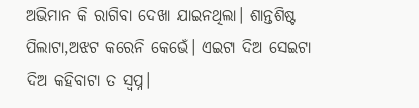ଅଭିମାନ କି ରାଗିବା ଦେଖା ଯାଇନଥିଲା। ଶାନ୍ତଶିଷ୍ଟ ପିଲାଟା,ଅଝଟ କରେନି କେଭେଁ। ଏଇଟା ଦିଅ ସେଇଟା ଦିଅ କହିବାଟା ତ ସ୍ବପ୍ନ।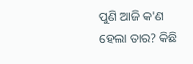ପୁଣି ଆଜି କ'ଣ ହେଲା ତାର? କିଛି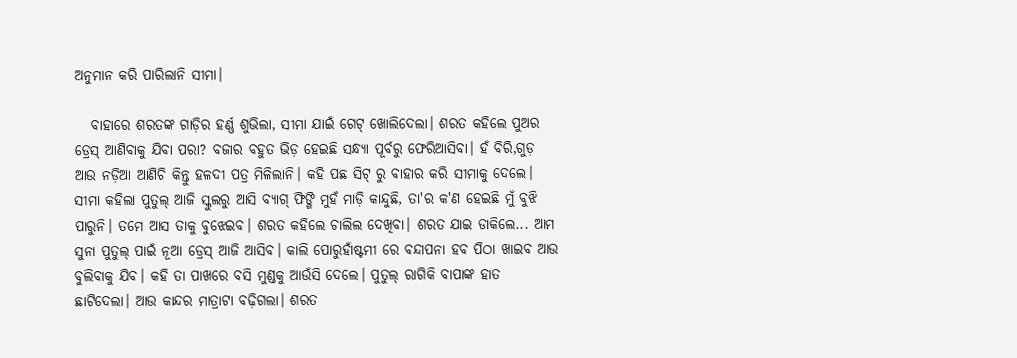ଅନୁମାନ କରି ପାରିଲାନି ସୀମା।

   ବାହାରେ ଶରତଙ୍କ ଗାଡ଼ିର ହର୍ଣ୍ଣ ଶୁଭିଲା, ସୀମା ଯାଇଁ ଗେଟ୍ ଖୋଲିଦେଲା। ଶରତ କହିଲେ ପୁଅର ଡ୍ରେସ୍ ଆଣିବାକୁ ଯିବା ପରା? ବଜାର ବହୁତ ଭିଡ଼ ହେଇଛି ସନ୍ଧ୍ୟା ପୂର୍ବରୁ ଫେରିଆସିବା। ହଁ ବିରି,ଗୁଡ଼ ଆଉ ନଡ଼ିଆ ଆଣିଚି କିନ୍ତୁ ହଳଦୀ ପତ୍ର ମିଳିଲାନି। କହି ପଛ ସିଟ୍ ରୁ ବାହାର କରି ସୀମାକୁ ଦେଲେ। ସୀମା କହିଲା ପୁତୁଲ୍ ଆଜି ସ୍କୁଲରୁ ଆସି ବ୍ୟାଗ୍ ଫିଙ୍ଗି ମୁହଁ ମାଡ଼ି କାନ୍ଦୁଛି, ତା'ର କ'ଣ ହେଇଛି ମୁଁ ବୁଝି ପାରୁନି। ତମେ ଆସ ତାକୁ ବୁଝେଇବ। ଶରତ କହିଲେ ଚାଲିଲ ଦେଖିବା। ଶରତ ଯାଇ ଡାକିଲେ... ଆମ ସୁନା ପୁତୁଲ୍ ପାଇଁ ନୂଆ ଡ୍ରେସ୍ ଆଜି ଆସିବ। କାଲି ପୋରୁହାଁଷ୍ଟମୀ ରେ ବନ୍ଦାପନା ହବ ପିଠା ଖାଇବ ଆଉ ବୁଲିବାକୁ ଯିବ। କହି ତା ପାଖରେ ବସି ମୁଣ୍ଡକୁ ଆଉଁସି ଦେଲେ। ପୁତୁଲ୍ ରାଗିକି ବାପାଙ୍କ ହାତ ଛାଟିଦେଲା। ଆଉ କାନ୍ଦର ମାତ୍ରାଟା ବଢ଼ିଗଲା। ଶରତ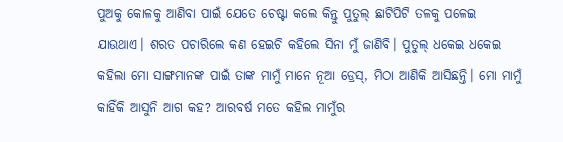ପୁଅକୁ କୋଳକୁ ଆଣିବା ପାଇଁ ଯେତେ ଚେଷ୍ଟା କଲେ କିନ୍ତୁ ପୁତୁଲ୍ ଛାଟିପିଟି ତଳକୁ ପଳେଇ ଯାଉଥାଏ। ଶରତ ପଚାରିଲେ କଣ ହେଇଚି କହିଲେ ସିନା ମୁଁ ଜାଣିବି। ପୁତୁଲ୍ ଧକେଇ ଧକେଇ କହିଲା ମୋ ସାଙ୍ଗମାନଙ୍କ ପାଇଁ ତାଙ୍କ ମାମୁଁ ମାନେ ନୂଆ ଡ୍ରେସ୍, ମିଠା ଆଣିକି ଆସିଛନ୍ତି। ମୋ ମାମୁଁ କାହିଁକି ଆସୁନି ଆଗ କହ? ଆରବର୍ଷ ମତେ କହିଲ ମାମୁଁର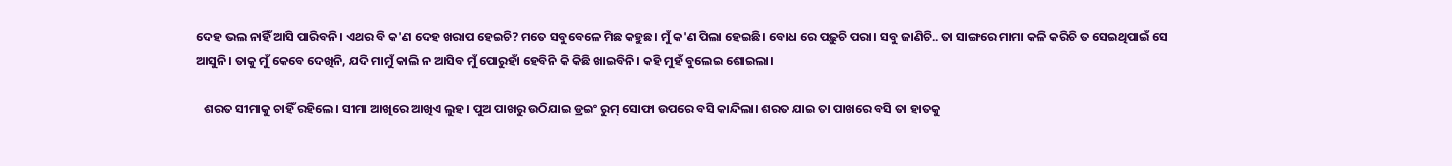ଦେହ ଭଲ ନାହିଁ ଆସି ପାରିବନି। ଏଥର ବି କ'ଣ ଦେହ ଖରାପ ହେଇଚି? ମତେ ସବୁବେଳେ ମିଛ କହୁଛ। ମୁଁ କ'ଣ ପିଲା ହେଇଛି। ବୋଧ ରେ ପଢ଼ୁଚି ପରା। ସବୁ ଜାଣିଚି.. ତା ସାଙ୍ଗରେ ମାମା କଳି କରିଚି ତ ସେଇଥିପାଇଁ ସେ ଆସୁନି। ତାକୁ ମୁଁ କେବେ ଦେଖିନି, ଯଦି ମାମୁଁ କାଲି ନ ଆସିବ ମୁଁ ପୋରୁହାଁ ହେବିନି କି କିଛି ଖାଇବିନି। କହି ମୁହଁ ବୁଲେଇ ଶୋଇଲା।

   ଶରତ ସୀମାକୁ ଚାହିଁ ରହିଲେ। ସୀମା ଆଖିରେ ଆଖିଏ ଲୁହ। ପୁଅ ପାଖରୁ ଉଠିଯାଇ ଡ୍ରଇଂ ରୁମ୍ ସୋଫା ଉପରେ ବସି କାନ୍ଦିଲା। ଶରତ ଯାଇ ତା ପାଖରେ ବସି ତା ହାତକୁ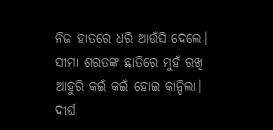ନିଜ ହାତରେ ଧରି ଆଉଁସି ଦେଲେ। ସୀମା ଶରତଙ୍କ ଛାତିରେ ମୁହଁ ରଖି ଆହୁରି କଇଁ କଇଁ ହୋଇ କାନ୍ଦିଲା। ଦୀର୍ଘ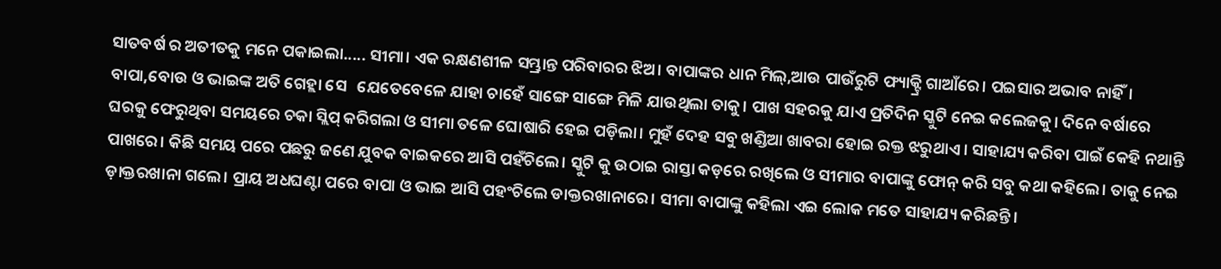ସାତବର୍ଷ ର ଅତୀତକୁ ମନେ ପକାଇଲା..... ସୀମା। ଏକ ରକ୍ଷଣଶୀଳ ସମ୍ଭ୍ରାନ୍ତ ପରିବାରର ଝିଅ। ବାପାଙ୍କର ଧାନ ମିଲ୍,ଆଉ ପାଉଁରୁଟି ଫ୍ୟାକ୍ଟ୍ରି ଗାଆଁରେ। ପଇସାର ଅଭାବ ନାହିଁ। ବାପା,ବୋଉ ଓ ଭାଇଙ୍କ ଅତି ଗେହ୍ଲା ସେ   ଯେତେବେଳେ ଯାହା ଚାହେଁ ସାଙ୍ଗେ ସାଙ୍ଗେ ମିଳି ଯାଉଥିଲା ତାକୁ। ପାଖ ସହରକୁ ଯାଏ ପ୍ରତିଦିନ ସ୍କୁଟି ନେଇ କଲେଜକୁ। ଦିନେ ବର୍ଷାରେ ଘରକୁ ଫେରୁଥିବା ସମୟରେ ଚକା ସ୍ଲିପ୍ କରିଗଲା ଓ ସୀମା ତଳେ ଘୋଷାରି ହେଇ ପଡ଼ିଲା। ମୁହଁ ଦେହ ସବୁ ଖଣ୍ଡିଆ ଖାବରା ହୋଇ ରକ୍ତ ଝରୁଥାଏ। ସାହାଯ୍ୟ କରିବା ପାଇଁ କେହି ନଥାନ୍ତି ପାଖରେ। କିଛି ସମୟ ପରେ ପଛରୁ ଜଣେ ଯୁବକ ବାଇକରେ ଆସି ପହଁଚିଲେ। ସ୍କୁଟି କୁ ଉଠାଇ ରାସ୍ତା କଡ଼ରେ ରଖିଲେ ଓ ସୀମାର ବାପାଙ୍କୁ ଫୋନ୍ କରି ସବୁ କଥା କହିଲେ। ତାକୁ ନେଇ ଡ଼ାକ୍ତରଖାନା ଗଲେ। ପ୍ରାୟ ଅଧଘଣ୍ଟା ପରେ ବାପା ଓ ଭାଇ ଆସି ପହଂଚିଲେ ଡାକ୍ତରଖାନାରେ। ସୀମା ବାପାଙ୍କୁ କହିଲା ଏଇ ଲୋକ ମତେ ସାହାଯ୍ୟ କରିଛନ୍ତି।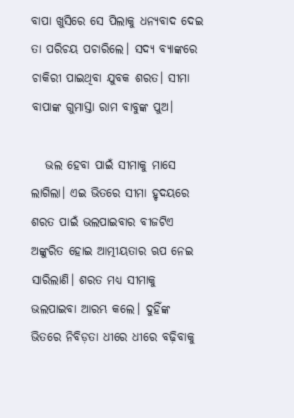ବାପା ଖୁସିରେ ସେ ପିଲାକୁ ଧନ୍ୟବାଦ ଦେଇ ତା ପରିଚୟ ପଚାରିଲେ। ସଦ୍ୟ ବ୍ୟାଙ୍କରେ ଚାକିରୀ ପାଇଥିବା ଯୁବକ ଶରତ। ସୀମା ବାପାଙ୍କ ଗୁମାସ୍ତା ରାମ ବାବୁଙ୍କ ପୁଅ।

   ଭଲ ହେବା ପାଇଁ ସୀମାକୁ ମାସେ ଲାଗିଲା। ଏଇ ଭିତରେ ସୀମା ହୃଦୟରେ ଶରତ ପାଇଁ ଭଲପାଇବାର ବୀଜଟିଏ ଅଙ୍କୁରିତ ହୋଇ ଆତ୍ମୀୟତାର ଋପ ନେଇ ସାରିଲାଣି। ଶରତ ମଧ୍ୟ ସୀମାକୁ ଭଲପାଇବା ଆରମ୍ଭ କଲେ। ଦୁହିଁଙ୍କ ଭିତରେ ନିବିଡ଼ତା ଧୀରେ ଧୀରେ ବଢ଼ିବାକୁ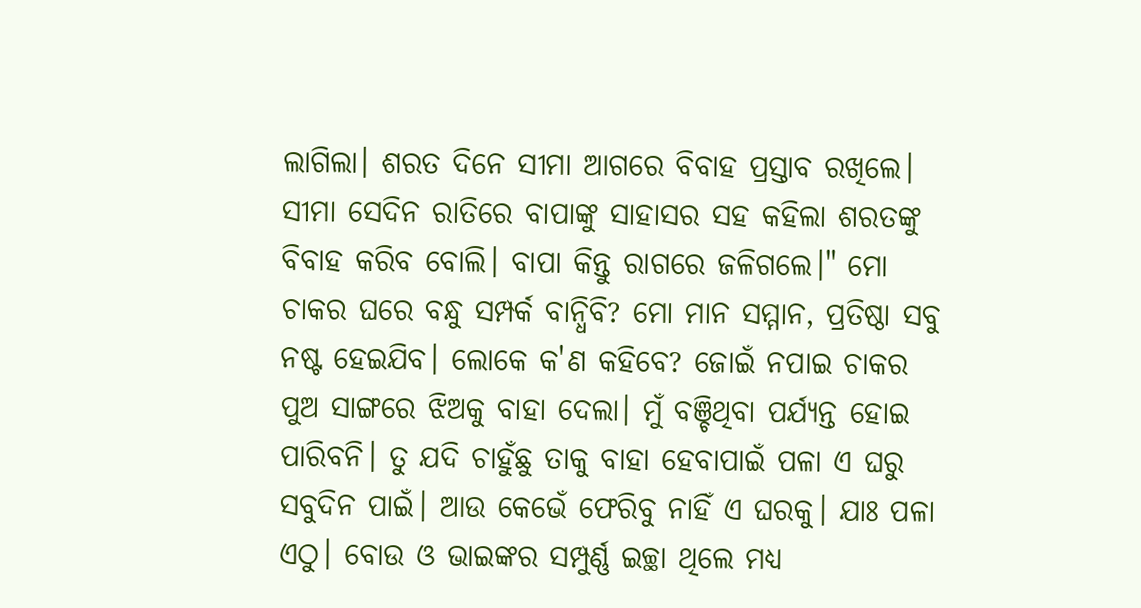ଲାଗିଲା। ଶରତ ଦିନେ ସୀମା ଆଗରେ ବିବାହ ପ୍ରସ୍ତାବ ରଖିଲେ। ସୀମା ସେଦିନ ରାତିରେ ବାପାଙ୍କୁ ସାହାସର ସହ କହିଲା ଶରତଙ୍କୁ ବିବାହ କରିବ ବୋଲି। ବାପା କିନ୍ତୁ ରାଗରେ ଜଳିଗଲେ।" ମୋ ଚାକର ଘରେ ବନ୍ଧୁ ସମ୍ପର୍କ ବାନ୍ଧିବି? ମୋ ମାନ ସମ୍ମାନ, ପ୍ରତିଷ୍ଠା ସବୁ ନଷ୍ଟ ହେଇଯିବ। ଲୋକେ କ'ଣ କହିବେ? ଜୋଇଁ ନପାଇ ଚାକର ପୁଅ ସାଙ୍ଗରେ ଝିଅକୁ ବାହା ଦେଲା। ମୁଁ ବଞ୍ଚିଥିବା ପର୍ଯ୍ୟନ୍ତ ହୋଇ ପାରିବନି। ତୁ ଯଦି ଚାହୁଁଛୁ ତାକୁ ବାହା ହେବାପାଇଁ ପଳା ଏ ଘରୁ ସବୁଦିନ ପାଇଁ। ଆଉ କେଭେଁ ଫେରିବୁ ନାହିଁ ଏ ଘରକୁ। ଯାଃ ପଳା ଏଠୁ। ବୋଉ ଓ ଭାଇଙ୍କର ସମ୍ପୁର୍ଣ୍ଣ ଇଚ୍ଛା ଥିଲେ ମଧ୍ୟ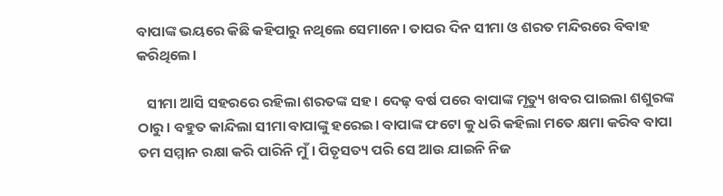ବାପାଙ୍କ ଭୟରେ କିଛି କହିପାରୁ ନଥିଲେ ସେମାନେ। ତାପର ଦିନ ସୀମା ଓ ଶରତ ମନ୍ଦିରରେ ବିବାହ କରିଥିଲେ।

   ସୀମା ଆସି ସହରରେ ରହିଲା ଶରତଙ୍କ ସହ। ଦେଢ଼ ବର୍ଷ ପରେ ବାପାଙ୍କ ମୃତ୍ୟୁ ଖବର ପାଇଲା ଶଶୁରଙ୍କ ଠାରୁ। ବହୁତ କାନ୍ଦିଲା ସୀମା ବାପାଙ୍କୁ ହରେଇ। ବାପାଙ୍କ ଫଟୋ କୁ ଧରି କହିଲା ମତେ କ୍ଷମା କରିବ ବାପା ତମ ସମ୍ମାନ ରକ୍ଷା କରି ପାରିନି ମୁଁ। ପିତୃସତ୍ୟ ପରି ସେ ଆଉ ଯାଇନି ନିଜ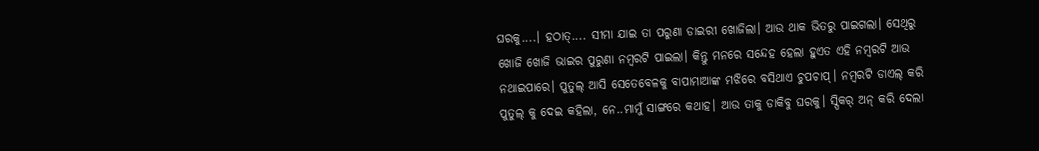ଘରକୁ....। ହଠାତ୍.... ସୀମା ଯାଇ ତା ପରୁଣା ଡାଇରୀ ଖୋଜିଲା। ଆଉ ଥାକ ଭିତରୁ ପାଇଗଲା। ସେଥିରୁ ଖୋଜି ଖୋଜି ଭାଇର ପୁରୁଣା ନମ୍ବରଟି ପାଇଲା। କିନ୍ତୁ ମନରେ ସନ୍ଦେହ ହେଲା ହୁଏତ ଏହି ନମ୍ବରଟି ଆଉ ନଥାଇପାରେ। ପୁତୁଲ୍ ଆସି ସେତେବେଳକୁ ବାପାମାଆଙ୍କ ମଝିରେ ବସିଥାଏ ଚୁପଚାପ୍। ନମ୍ବରଟି ଡାଏଲ୍ କରି ପୁତୁଲ୍ କୁ ଦେଇ କହିଲା, ନେ..ମାମୁଁ ସାଙ୍ଗରେ କଥାହ। ଆଉ ତାକୁ ଡାକିବୁ ଘରକୁ। ସ୍ପିକର୍ ଅନ୍ କରି ଦେଲା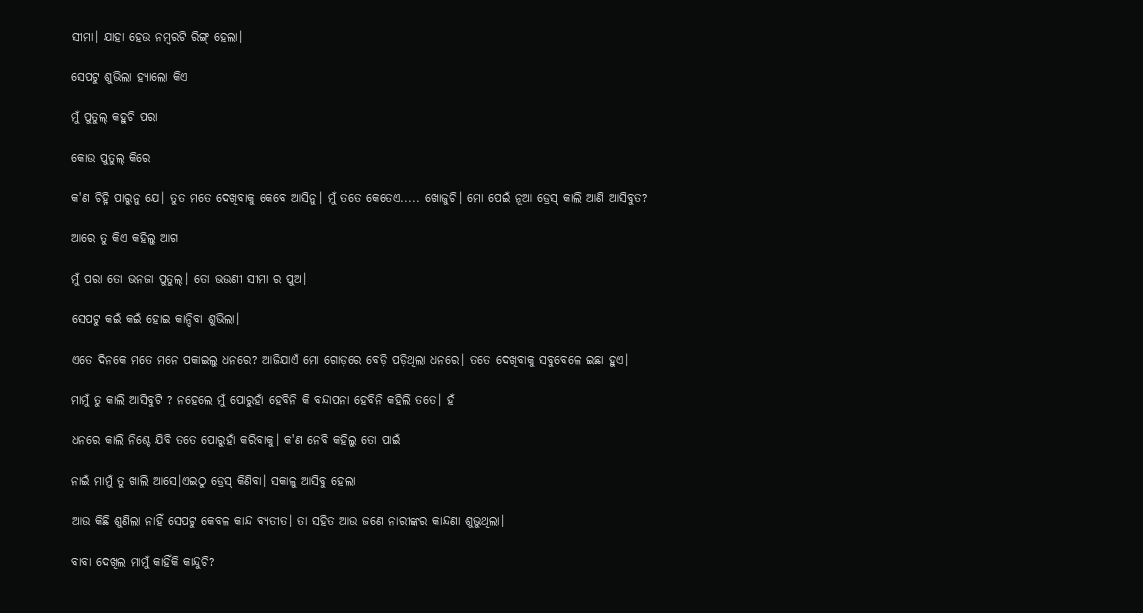ସୀମା। ଯାହା ହେଉ ନମ୍ବରଟି ରିଙ୍ଗ୍ ହେଲା।

ସେପଟୁ ଶୁଭିଲା ହ୍ୟାଲୋ କିଏ

ମୁଁ ପୁତୁଲ୍ କହୁଚି ପରା

କୋଉ ପୁତୁଲ୍ କିରେ

କ'ଣ ଚିହ୍ନି ପାରୁନୁ ଯେ। ତୁତ ମତେ ଦେଖିବାକୁ କେବେ ଆସିନୁ। ମୁଁ ତତେ କେତେଏ..... ଖୋଜୁଚି। ମୋ ପେଇଁ ନୂଆ ଡ୍ରେସ୍ କାଲି ଆଣି ଆସିବୁତ?

ଆରେ ତୁ କିଏ କହିଲୁ ଆଗ

ମୁଁ ପରା ତୋ ଭନଜା ପୁତୁଲ୍। ତୋ ଭଉଣୀ ସୀମା ର ପୁଅ।

ସେପଟୁ କଇଁ କଇଁ ହୋଇ କାନ୍ଦିବା ଶୁଭିଲା।

ଏତେ ଦିନକେ ମତେ ମନେ ପକାଇଲୁ ଧନରେ? ଆଜିଯାଏଁ ମୋ ଗୋଡ଼ରେ ବେଡ଼ି ପଡ଼ିଥିଲା ଧନରେ। ତତେ ଦେଖିବାକୁ ସବୁବେଳେ ଇଛା ହୁଏ।

ମାମୁଁ ତୁ କାଲି ଆସିବୁଟି ? ନହେଲେ ମୁଁ ପୋରୁହାଁ ହେବିନି କି ବନ୍ଦାପନା ହେବିନି କହିଲି ତତେ। ହଁ

ଧନରେ କାଲି ନିଶ୍ଚେ ଯିବି ତତେ ପୋରୁହାଁ କରିବାକୁ। କ'ଣ ନେବି କହିଲୁ ତୋ ପାଇଁ

ନାଇଁ ମାମୁଁ ତୁ ଖାଲି ଆସେ।ଏଇଠୁ ଡ୍ରେସ୍ କିଣିବା। ସକାଳୁ ଆସିବୁ ହେଲା

ଆଉ କିଛି ଶୁଣିଲା ନାହିଁ ସେପଟୁ କେବଳ କାନ୍ଦ ବ୍ୟତୀତ। ତା ସହିତ ଆଉ ଜଣେ ନାରୀଙ୍କର କାନ୍ଦଣା ଶୁଭୁଥିଲା।

ବାବା ଦେଖିଲ ମାମୁଁ କାହିଁକି କାନ୍ଦୁଚି?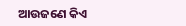ଆଉଜଣେ କିଏ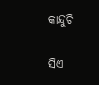କାନ୍ଦୁଚି

ସିଏ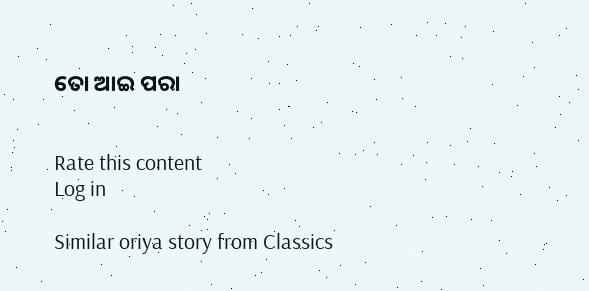ତୋ ଆଇ ପରା


Rate this content
Log in

Similar oriya story from Classics